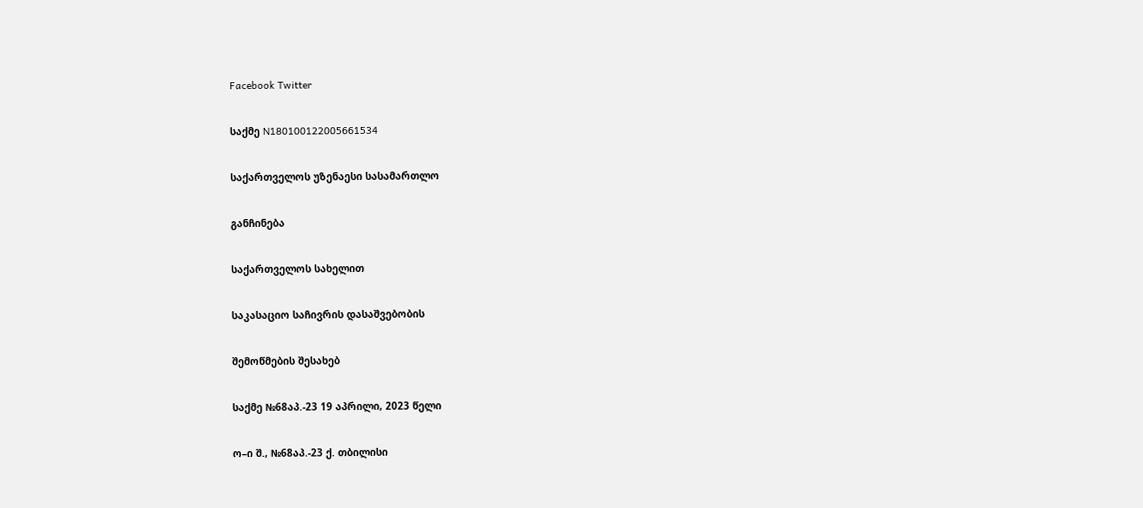Facebook Twitter

საქმე N180100122005661534

საქართველოს უზენაესი სასამართლო

განჩინება

საქართველოს სახელით

საკასაციო საჩივრის დასაშვებობის

შემოწმების შესახებ

საქმე №68აპ.-23 19 აპრილი, 2023 წელი

ო–ი შ., №68აპ.-23 ქ. თბილისი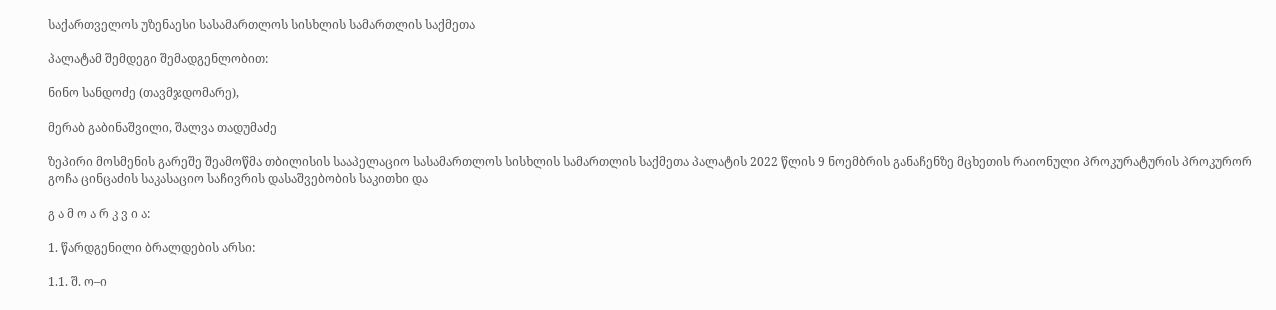საქართველოს უზენაესი სასამართლოს სისხლის სამართლის საქმეთა

პალატამ შემდეგი შემადგენლობით:

ნინო სანდოძე (თავმჯდომარე),

მერაბ გაბინაშვილი, შალვა თადუმაძე

ზეპირი მოსმენის გარეშე შეამოწმა თბილისის სააპელაციო სასამართლოს სისხლის სამართლის საქმეთა პალატის 2022 წლის 9 ნოემბრის განაჩენზე მცხეთის რაიონული პროკურატურის პროკურორ გოჩა ცინცაძის საკასაციო საჩივრის დასაშვებობის საკითხი და

გ ა მ ო ა რ კ ვ ი ა:

1. წარდგენილი ბრალდების არსი:

1.1. შ. ო–ი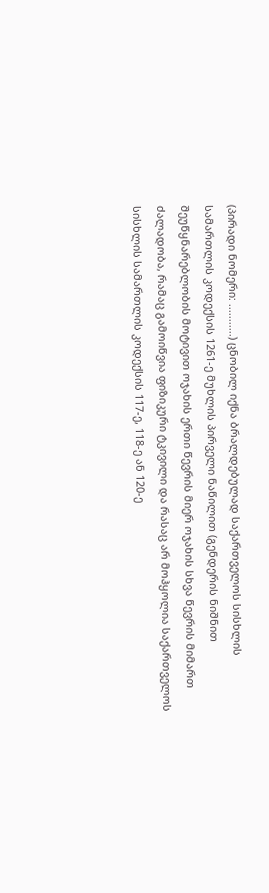(პირადი ნომერი: ...........) ცნობილ იქნა ბრალდებულად საქართველოს სისხლის სამართლის კოდექსის 1261-ე მუხლის პირველი ნაწილით (გენდერის ნიშნით შეუწყნარებლობის მოტივით ოჯახის ერთი წევრის მიერ ოჯახის სხვა წევრის მიმართ ძალადობა, რამაც გამოიწვია ფიზიკური ტკივილი და რასაც არ მოჰყოლია საქართველოს სისხლის სამართლის კოდექსის 117-ე, 118-ე ან 120-ე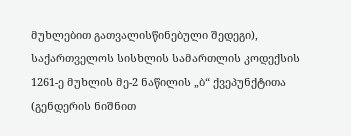მუხლებით გათვალისწინებული შედეგი), საქართველოს სისხლის სამართლის კოდექსის 1261-ე მუხლის მე-2 ნაწილის „ბ“ ქვეპუნქტითა (გენდერის ნიშნით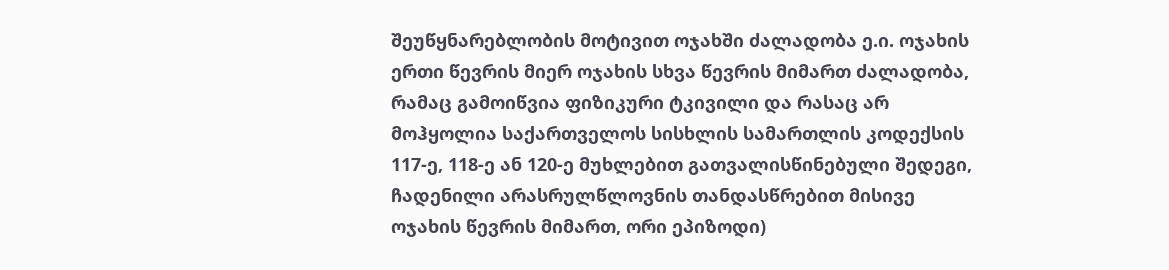შეუწყნარებლობის მოტივით ოჯახში ძალადობა ე.ი. ოჯახის ერთი წევრის მიერ ოჯახის სხვა წევრის მიმართ ძალადობა, რამაც გამოიწვია ფიზიკური ტკივილი და რასაც არ მოჰყოლია საქართველოს სისხლის სამართლის კოდექსის 117-ე, 118-ე ან 120-ე მუხლებით გათვალისწინებული შედეგი, ჩადენილი არასრულწლოვნის თანდასწრებით მისივე ოჯახის წევრის მიმართ, ორი ეპიზოდი)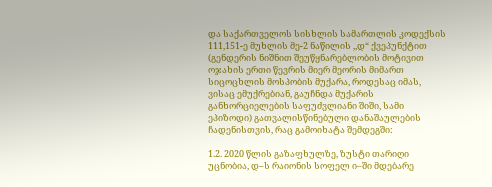და საქართველოს სისხლის სამართლის კოდექსის 111,151-ე მუხლის მე-2 ნაწილის ,,დ“ ქვეპუნქტით (გენდერის ნიშნით შეუწყნარებლობის მოტივით ოჯახის ერთი წევრის მიერ მეორის მიმართ სიცოცხლის მოსპობის მუქარა, როდესაც იმას, ვისაც ემუქრებიან, გაუჩნდა მუქარის განხორციელების საფუძვლიანი შიში, სამი ეპიზოდი) გათვალისწინებული დანაშაულების ჩადენისთვის, რაც გამოიხატა შემდეგში:

1.2. 2020 წლის გაზაფხულზე, ზუსტი თარიღი უცნობია, დ–ს რაიონის სოფელ ი–ში მდებარე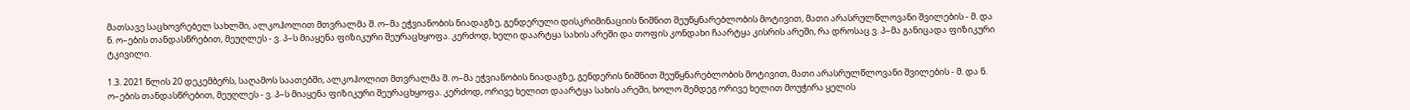მათსავე საცხოვრებელ სახლში, ალკოჰოლით მთვრალმა შ. ო–მა ეჭვიანობის ნიადაგზე, გენდერული დისკრიმინაციის ნიშნით შეუწყნარებლობის მოტივით, მათი არასრულწლოვანი შვილების - მ. და ნ. ო–ების თანდასწრებით, მეუღლეს - ვ. პ–ს მიაყენა ფიზიკური შეურაცხყოფა. კერძოდ, ხელი დაარტყა სახის არეში და თოფის კონდახი ჩაარტყა კისრის არეში, რა დროსაც ვ. პ–მა განიცადა ფიზიკური ტკივილი.

1.3. 2021 წლის 20 დეკემბერს, საღამოს საათებში, ალკოჰოლით მთვრალმა შ. ო–მა ეჭვიანობის ნიადაგზე, გენდერის ნიშნით შეუწყნარებლობის მოტივით, მათი არასრულწლოვანი შვილების - მ. და ნ. ო–ების თანდასწრებით, მეუღლეს - ვ. პ–ს მიაყენა ფიზიკური შეურაცხყოფა. კერძოდ, ორივე ხელით დაარტყა სახის არეში, ხოლო შემდეგ ორივე ხელით მოუჭირა ყელის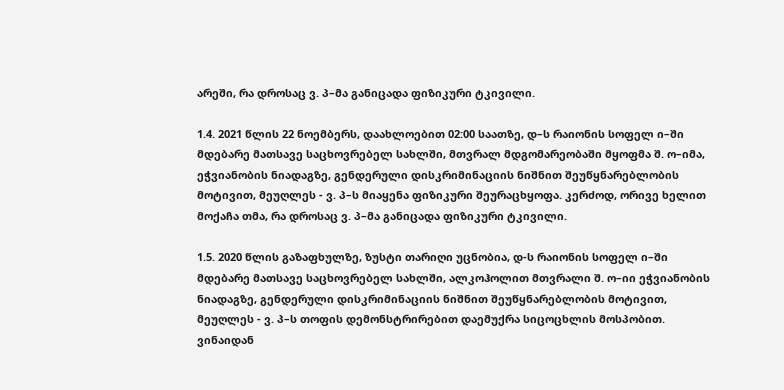არეში, რა დროსაც ვ. პ–მა განიცადა ფიზიკური ტკივილი.

1.4. 2021 წლის 22 ნოემბერს, დაახლოებით 02:00 საათზე, დ–ს რაიონის სოფელ ი–ში მდებარე მათსავე საცხოვრებელ სახლში, მთვრალ მდგომარეობაში მყოფმა შ. ო–იმა, ეჭვიანობის ნიადაგზე, გენდერული დისკრიმინაციის ნიშნით შეუწყნარებლობის მოტივით, მეუღლეს - ვ. პ–ს მიაყენა ფიზიკური შეურაცხყოფა. კერძოდ, ორივე ხელით მოქაჩა თმა, რა დროსაც ვ. პ–მა განიცადა ფიზიკური ტკივილი.

1.5. 2020 წლის გაზაფხულზე, ზუსტი თარიღი უცნობია, დ-ს რაიონის სოფელ ი–ში მდებარე მათსავე საცხოვრებელ სახლში, ალკოჰოლით მთვრალი შ. ო–იი ეჭვიანობის ნიადაგზე, გენდერული დისკრიმინაციის ნიშნით შეუწყნარებლობის მოტივით, მეუღლეს - ვ. პ–ს თოფის დემონსტრირებით დაემუქრა სიცოცხლის მოსპობით. ვინაიდან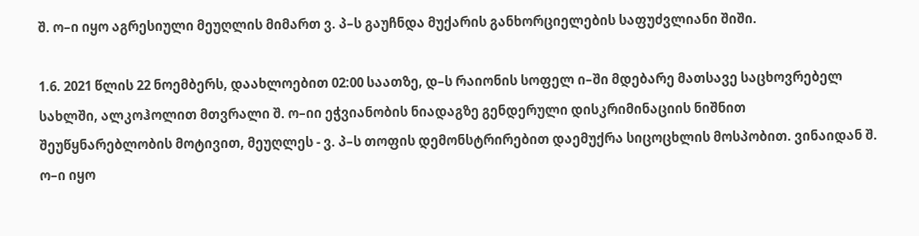შ. ო–ი იყო აგრესიული მეუღლის მიმართ ვ. პ–ს გაუჩნდა მუქარის განხორციელების საფუძვლიანი შიში.

1.6. 2021 წლის 22 ნოემბერს, დაახლოებით 02:00 საათზე, დ–ს რაიონის სოფელ ი–ში მდებარე მათსავე საცხოვრებელ სახლში, ალკოჰოლით მთვრალი შ. ო–იი ეჭვიანობის ნიადაგზე გენდერული დისკრიმინაციის ნიშნით შეუწყნარებლობის მოტივით, მეუღლეს - ვ. პ–ს თოფის დემონსტრირებით დაემუქრა სიცოცხლის მოსპობით. ვინაიდან შ. ო–ი იყო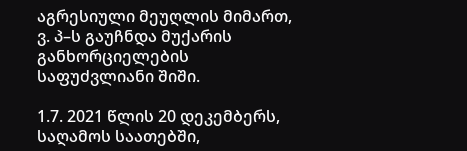აგრესიული მეუღლის მიმართ, ვ. პ–ს გაუჩნდა მუქარის განხორციელების საფუძვლიანი შიში.

1.7. 2021 წლის 20 დეკემბერს, საღამოს საათებში,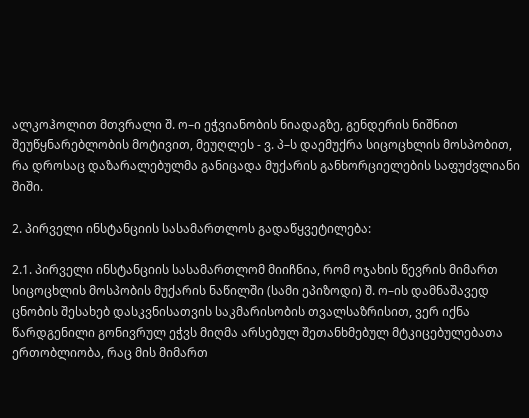ალკოჰოლით მთვრალი შ. ო–ი ეჭვიანობის ნიადაგზე, გენდერის ნიშნით შეუწყნარებლობის მოტივით, მეუღლეს - ვ. პ–ს დაემუქრა სიცოცხლის მოსპობით, რა დროსაც დაზარალებულმა განიცადა მუქარის განხორციელების საფუძვლიანი შიში.

2. პირველი ინსტანციის სასამართლოს გადაწყვეტილება:

2.1. პირველი ინსტანციის სასამართლომ მიიჩნია, რომ ოჯახის წევრის მიმართ სიცოცხლის მოსპობის მუქარის ნაწილში (სამი ეპიზოდი) შ. ო–ის დამნაშავედ ცნობის შესახებ დასკვნისათვის საკმარისობის თვალსაზრისით, ვერ იქნა წარდგენილი გონივრულ ეჭვს მიღმა არსებულ შეთანხმებულ მტკიცებულებათა ერთობლიობა, რაც მის მიმართ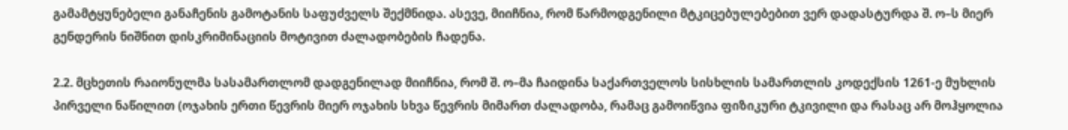გამამტყუნებელი განაჩენის გამოტანის საფუძველს შექმნიდა. ასევე, მიიჩნია, რომ წარმოდგენილი მტკიცებულებებით ვერ დადასტურდა შ. ო–ს მიერ გენდერის ნიშნით დისკრიმინაციის მოტივით ძალადობების ჩადენა.

2.2. მცხეთის რაიონულმა სასამართლომ დადგენილად მიიჩნია, რომ შ. ო–მა ჩაიდინა საქართველოს სისხლის სამართლის კოდექსის 1261-ე მუხლის პირველი ნაწილით (ოჯახის ერთი წევრის მიერ ოჯახის სხვა წევრის მიმართ ძალადობა, რამაც გამოიწვია ფიზიკური ტკივილი და რასაც არ მოჰყოლია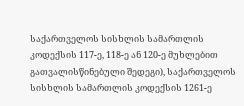საქართველოს სისხლის სამართლის კოდექსის 117-ე, 118-ე ან 120-ე მუხლებით გათვალისწინებული შედეგი), საქართველოს სისხლის სამართლის კოდექსის 1261-ე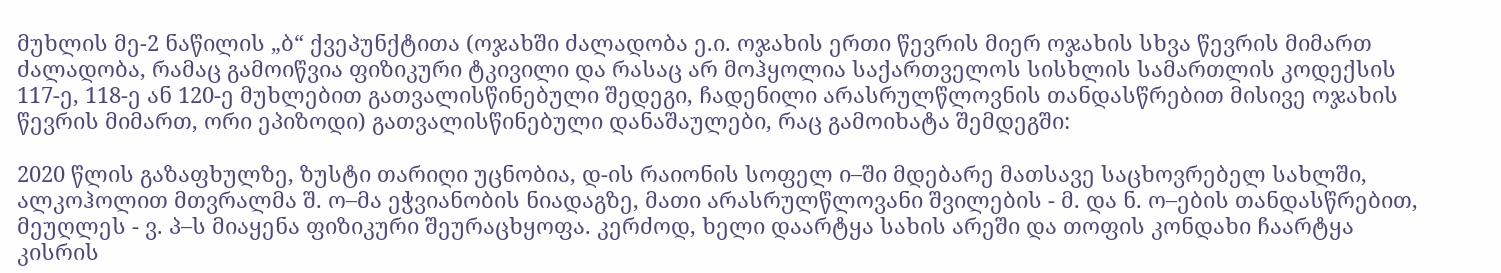მუხლის მე-2 ნაწილის „ბ“ ქვეპუნქტითა (ოჯახში ძალადობა ე.ი. ოჯახის ერთი წევრის მიერ ოჯახის სხვა წევრის მიმართ ძალადობა, რამაც გამოიწვია ფიზიკური ტკივილი და რასაც არ მოჰყოლია საქართველოს სისხლის სამართლის კოდექსის 117-ე, 118-ე ან 120-ე მუხლებით გათვალისწინებული შედეგი, ჩადენილი არასრულწლოვნის თანდასწრებით მისივე ოჯახის წევრის მიმართ, ორი ეპიზოდი) გათვალისწინებული დანაშაულები, რაც გამოიხატა შემდეგში:

2020 წლის გაზაფხულზე, ზუსტი თარიღი უცნობია, დ-ის რაიონის სოფელ ი–ში მდებარე მათსავე საცხოვრებელ სახლში, ალკოჰოლით მთვრალმა შ. ო–მა ეჭვიანობის ნიადაგზე, მათი არასრულწლოვანი შვილების - მ. და ნ. ო–ების თანდასწრებით, მეუღლეს - ვ. პ–ს მიაყენა ფიზიკური შეურაცხყოფა. კერძოდ, ხელი დაარტყა სახის არეში და თოფის კონდახი ჩაარტყა კისრის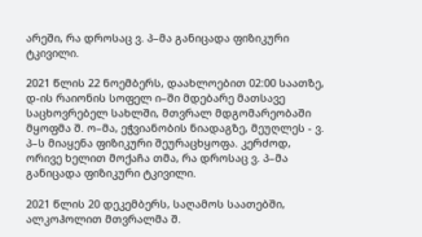არეში, რა დროსაც ვ. პ–მა განიცადა ფიზიკური ტკივილი.

2021 წლის 22 ნოემბერს, დაახლოებით 02:00 საათზე, დ-ის რაიონის სოფელ ი–ში მდებარე მათსავე საცხოვრებელ სახლში, მთვრალ მდგომარეობაში მყოფმა შ. ო–მა, ეჭვიანობის ნიადაგზე, მეუღლეს - ვ. პ–ს მიაყენა ფიზიკური შეურაცხყოფა. კერძოდ, ორივე ხელით მოქაჩა თმა, რა დროსაც ვ. პ–მა განიცადა ფიზიკური ტკივილი.

2021 წლის 20 დეკემბერს, საღამოს საათებში, ალკოჰოლით მთვრალმა შ.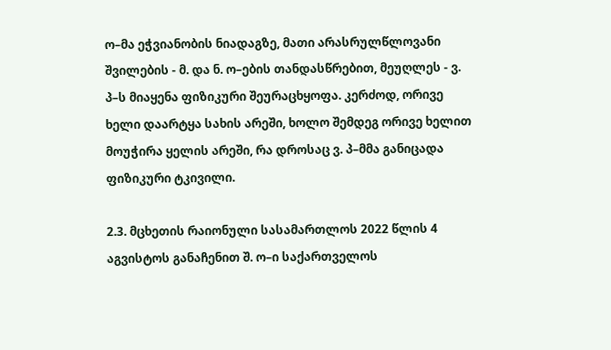ო–მა ეჭვიანობის ნიადაგზე, მათი არასრულწლოვანი შვილების - მ. და ნ. ო–ების თანდასწრებით, მეუღლეს - ვ. პ–ს მიაყენა ფიზიკური შეურაცხყოფა. კერძოდ, ორივე ხელი დაარტყა სახის არეში, ხოლო შემდეგ ორივე ხელით მოუჭირა ყელის არეში, რა დროსაც ვ. პ–მმა განიცადა ფიზიკური ტკივილი.

2.3. მცხეთის რაიონული სასამართლოს 2022 წლის 4 აგვისტოს განაჩენით შ. ო–ი საქართველოს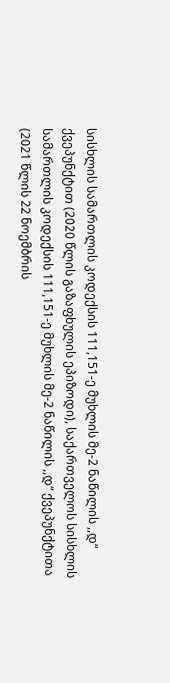სისხლის სამართლის კოდექსის 111,151-ე მუხლის მე-2 ნაწილის ,,დ“ ქვეპუნქტით (2020 წლის გაზაფხულის ეპიზოდი), საქართველოს სისხლის სამართლის კოდექსის 111,151-ე მუხლის მე-2 ნაწილის ,,დ“ ქვეპუნქტითა (2021 წლის 22 ნოემბრის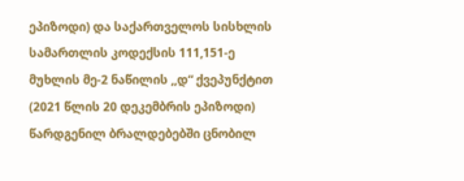ეპიზოდი) და საქართველოს სისხლის სამართლის კოდექსის 111,151-ე მუხლის მე-2 ნაწილის ,,დ“ ქვეპუნქტით (2021 წლის 20 დეკემბრის ეპიზოდი) წარდგენილ ბრალდებებში ცნობილ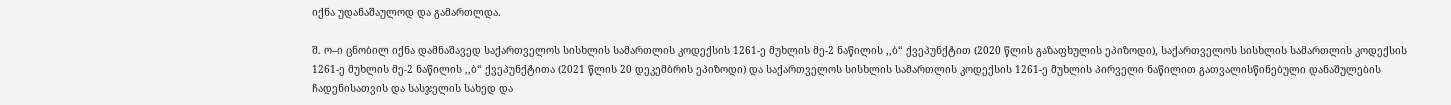იქნა უდანაშაულოდ და გამართლდა.

შ. ო–ი ცნობილ იქნა დამნაშავედ საქართველოს სისხლის სამართლის კოდექსის 1261-ე მუხლის მე-2 ნაწილის ,,ბ“ ქვეპუნქტით (2020 წლის გაზაფხულის ეპიზოდი), საქართველოს სისხლის სამართლის კოდექსის 1261-ე მუხლის მე-2 ნაწილის ,,ბ“ ქვეპუნქტითა (2021 წლის 20 დეკემბრის ეპიზოდი) და საქართველოს სისხლის სამართლის კოდექსის 1261-ე მუხლის პირველი ნაწილით გათვალისწინებული დანაშულების ჩადენისათვის და სასჯელის სახედ და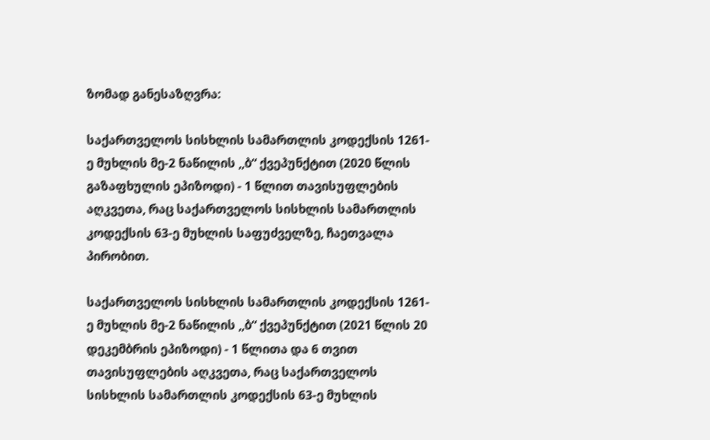ზომად განესაზღვრა:

საქართველოს სისხლის სამართლის კოდექსის 1261-ე მუხლის მე-2 ნაწილის ,,ბ“ ქვეპუნქტით (2020 წლის გაზაფხულის ეპიზოდი) - 1 წლით თავისუფლების აღკვეთა, რაც საქართველოს სისხლის სამართლის კოდექსის 63-ე მუხლის საფუძველზე, ჩაეთვალა პირობით.

საქართველოს სისხლის სამართლის კოდექსის 1261-ე მუხლის მე-2 ნაწილის ,,ბ“ ქვეპუნქტით (2021 წლის 20 დეკემბრის ეპიზოდი) - 1 წლითა და 6 თვით თავისუფლების აღკვეთა, რაც საქართველოს სისხლის სამართლის კოდექსის 63-ე მუხლის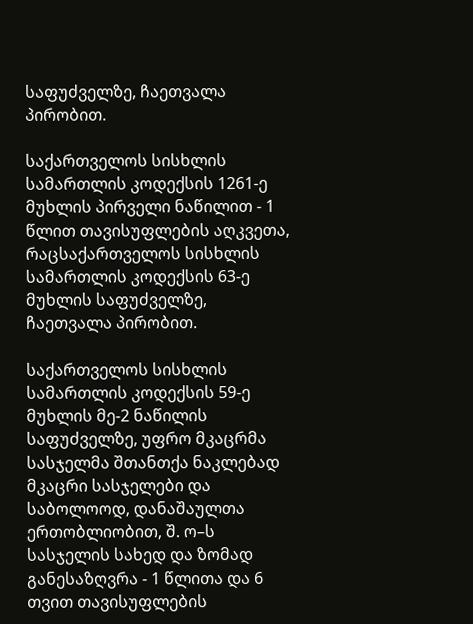საფუძველზე, ჩაეთვალა პირობით.

საქართველოს სისხლის სამართლის კოდექსის 1261-ე მუხლის პირველი ნაწილით - 1 წლით თავისუფლების აღკვეთა, რაცსაქართველოს სისხლის სამართლის კოდექსის 63-ე მუხლის საფუძველზე, ჩაეთვალა პირობით.

საქართველოს სისხლის სამართლის კოდექსის 59-ე მუხლის მე-2 ნაწილის საფუძველზე, უფრო მკაცრმა სასჯელმა შთანთქა ნაკლებად მკაცრი სასჯელები და საბოლოოდ, დანაშაულთა ერთობლიობით, შ. ო–ს სასჯელის სახედ და ზომად განესაზღვრა - 1 წლითა და 6 თვით თავისუფლების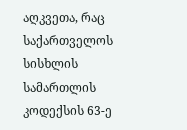აღკვეთა, რაც საქართველოს სისხლის სამართლის კოდექსის 63-ე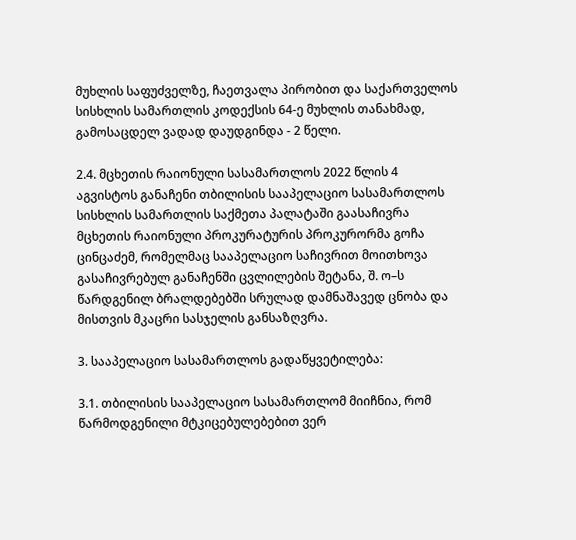მუხლის საფუძველზე, ჩაეთვალა პირობით და საქართველოს სისხლის სამართლის კოდექსის 64-ე მუხლის თანახმად, გამოსაცდელ ვადად დაუდგინდა - 2 წელი.

2.4. მცხეთის რაიონული სასამართლოს 2022 წლის 4 აგვისტოს განაჩენი თბილისის სააპელაციო სასამართლოს სისხლის სამართლის საქმეთა პალატაში გაასაჩივრა მცხეთის რაიონული პროკურატურის პროკურორმა გოჩა ცინცაძემ, რომელმაც სააპელაციო საჩივრით მოითხოვა გასაჩივრებულ განაჩენში ცვლილების შეტანა, შ. ო–ს წარდგენილ ბრალდებებში სრულად დამნაშავედ ცნობა და მისთვის მკაცრი სასჯელის განსაზღვრა.

3. სააპელაციო სასამართლოს გადაწყვეტილება:

3.1. თბილისის სააპელაციო სასამართლომ მიიჩნია, რომ წარმოდგენილი მტკიცებულებებით ვერ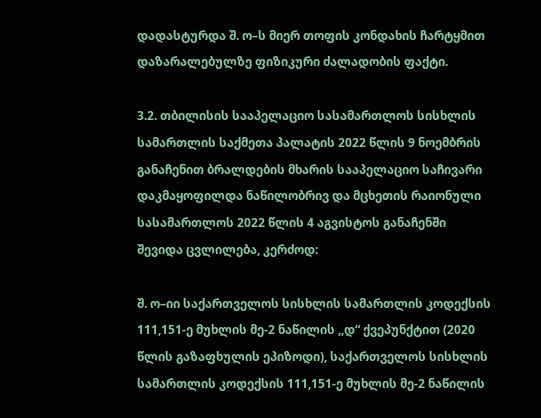დადასტურდა შ. ო–ს მიერ თოფის კონდახის ჩარტყმით დაზარალებულზე ფიზიკური ძალადობის ფაქტი.

3.2. თბილისის სააპელაციო სასამართლოს სისხლის სამართლის საქმეთა პალატის 2022 წლის 9 ნოემბრის განაჩენით ბრალდების მხარის სააპელაციო საჩივარი დაკმაყოფილდა ნაწილობრივ და მცხეთის რაიონული სასამართლოს 2022 წლის 4 აგვისტოს განაჩენში შევიდა ცვლილება, კერძოდ:

შ. ო–იი საქართველოს სისხლის სამართლის კოდექსის 111,151-ე მუხლის მე-2 ნაწილის ,,დ“ ქვეპუნქტით (2020 წლის გაზაფხულის ეპიზოდი), საქართველოს სისხლის სამართლის კოდექსის 111,151-ე მუხლის მე-2 ნაწილის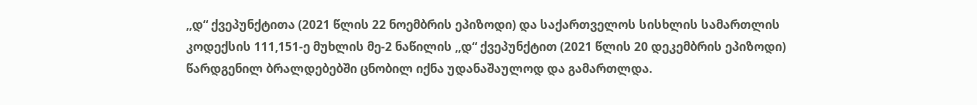,,დ“ ქვეპუნქტითა (2021 წლის 22 ნოემბრის ეპიზოდი) და საქართველოს სისხლის სამართლის კოდექსის 111,151-ე მუხლის მე-2 ნაწილის ,,დ“ ქვეპუნქტით (2021 წლის 20 დეკემბრის ეპიზოდი) წარდგენილ ბრალდებებში ცნობილ იქნა უდანაშაულოდ და გამართლდა.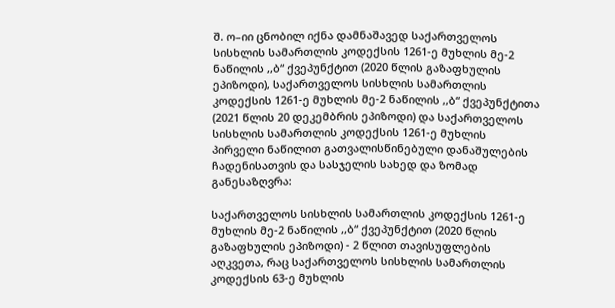შ. ო–იი ცნობილ იქნა დამნაშავედ საქართველოს სისხლის სამართლის კოდექსის 1261-ე მუხლის მე-2 ნაწილის ,,ბ“ ქვეპუნქტით (2020 წლის გაზაფხულის ეპიზოდი), საქართველოს სისხლის სამართლის კოდექსის 1261-ე მუხლის მე-2 ნაწილის ,,ბ“ ქვეპუნქტითა (2021 წლის 20 დეკემბრის ეპიზოდი) და საქართველოს სისხლის სამართლის კოდექსის 1261-ე მუხლის პირველი ნაწილით გათვალისწინებული დანაშულების ჩადენისათვის და სასჯელის სახედ და ზომად განესაზღვრა:

საქართველოს სისხლის სამართლის კოდექსის 1261-ე მუხლის მე-2 ნაწილის ,,ბ“ ქვეპუნქტით (2020 წლის გაზაფხულის ეპიზოდი) - 2 წლით თავისუფლების აღკვეთა, რაც საქართველოს სისხლის სამართლის კოდექსის 63-ე მუხლის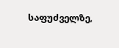საფუძველზე,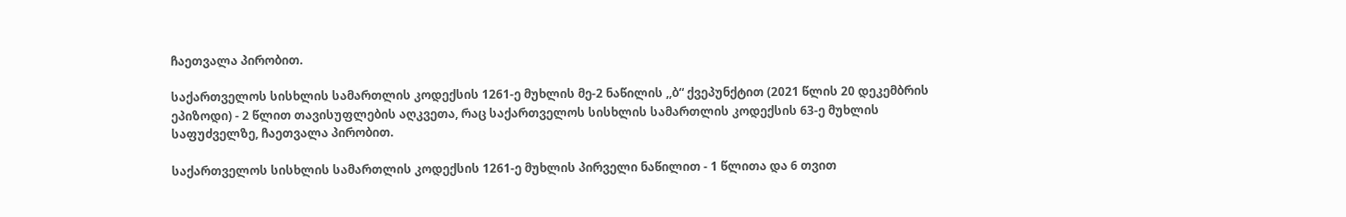ჩაეთვალა პირობით.

საქართველოს სისხლის სამართლის კოდექსის 1261-ე მუხლის მე-2 ნაწილის ,,ბ“ ქვეპუნქტით (2021 წლის 20 დეკემბრის ეპიზოდი) - 2 წლით თავისუფლების აღკვეთა, რაც საქართველოს სისხლის სამართლის კოდექსის 63-ე მუხლის საფუძველზე, ჩაეთვალა პირობით.

საქართველოს სისხლის სამართლის კოდექსის 1261-ე მუხლის პირველი ნაწილით - 1 წლითა და 6 თვით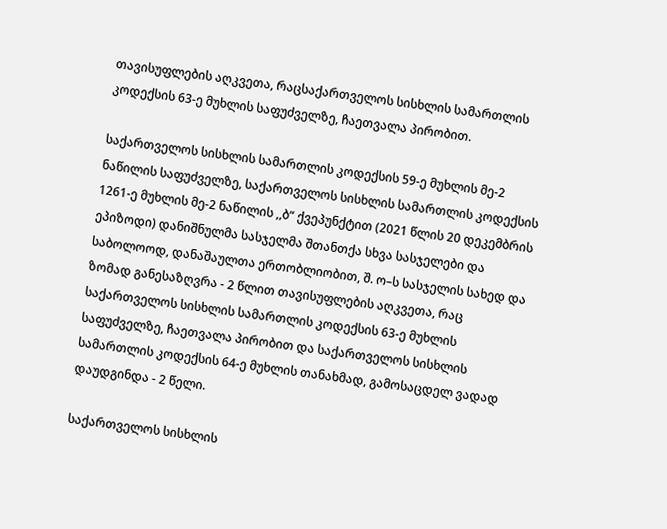თავისუფლების აღკვეთა, რაცსაქართველოს სისხლის სამართლის კოდექსის 63-ე მუხლის საფუძველზე, ჩაეთვალა პირობით.

საქართველოს სისხლის სამართლის კოდექსის 59-ე მუხლის მე-2 ნაწილის საფუძველზე, საქართველოს სისხლის სამართლის კოდექსის 1261-ე მუხლის მე-2 ნაწილის ,,ბ“ ქვეპუნქტით (2021 წლის 20 დეკემბრის ეპიზოდი) დანიშნულმა სასჯელმა შთანთქა სხვა სასჯელები და საბოლოოდ, დანაშაულთა ერთობლიობით, შ. ო–ს სასჯელის სახედ და ზომად განესაზღვრა - 2 წლით თავისუფლების აღკვეთა, რაც საქართველოს სისხლის სამართლის კოდექსის 63-ე მუხლის საფუძველზე, ჩაეთვალა პირობით და საქართველოს სისხლის სამართლის კოდექსის 64-ე მუხლის თანახმად, გამოსაცდელ ვადად დაუდგინდა - 2 წელი.

საქართველოს სისხლის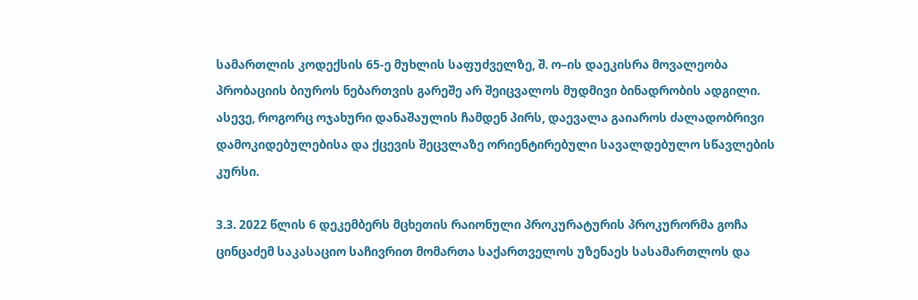სამართლის კოდექსის 65-ე მუხლის საფუძველზე, შ. ო–ის დაეკისრა მოვალეობა პრობაციის ბიუროს ნებართვის გარეშე არ შეიცვალოს მუდმივი ბინადრობის ადგილი. ასევე, როგორც ოჯახური დანაშაულის ჩამდენ პირს, დაევალა გაიაროს ძალადობრივი დამოკიდებულებისა და ქცევის შეცვლაზე ორიენტირებული სავალდებულო სწავლების კურსი.

3.3. 2022 წლის 6 დეკემბერს მცხეთის რაიონული პროკურატურის პროკურორმა გოჩა ცინცაძემ საკასაციო საჩივრით მომართა საქართველოს უზენაეს სასამართლოს და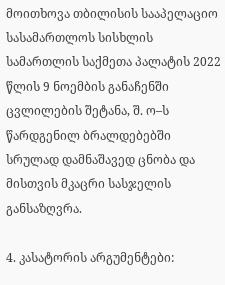მოითხოვა თბილისის სააპელაციო სასამართლოს სისხლის სამართლის საქმეთა პალატის 2022 წლის 9 ნოემბის განაჩენში ცვლილების შეტანა, შ. ო–ს წარდგენილ ბრალდებებში სრულად დამნაშავედ ცნობა და მისთვის მკაცრი სასჯელის განსაზღვრა.

4. კასატორის არგუმენტები: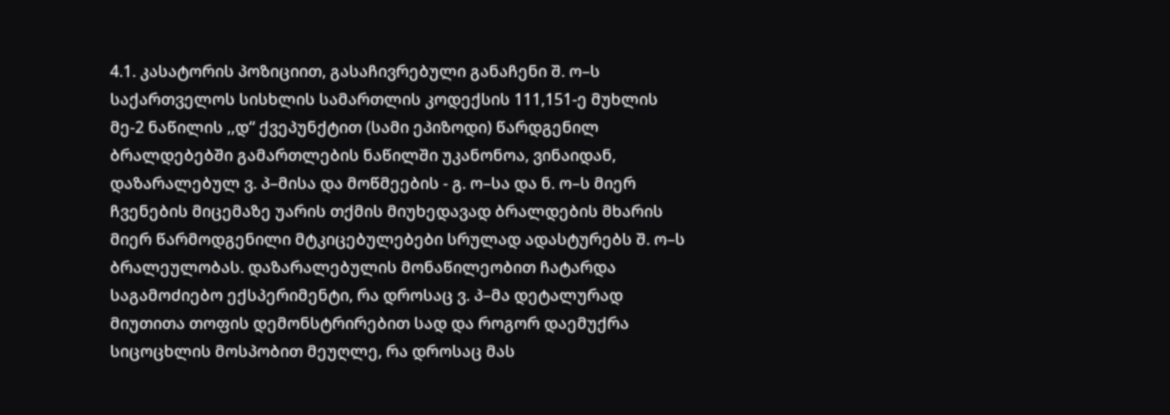4.1. კასატორის პოზიციით, გასაჩივრებული განაჩენი შ. ო–ს საქართველოს სისხლის სამართლის კოდექსის 111,151-ე მუხლის მე-2 ნაწილის ,,დ“ ქვეპუნქტით (სამი ეპიზოდი) წარდგენილ ბრალდებებში გამართლების ნაწილში უკანონოა, ვინაიდან, დაზარალებულ ვ. პ–მისა და მოწმეების - გ. ო–სა და ნ. ო–ს მიერ ჩვენების მიცემაზე უარის თქმის მიუხედავად ბრალდების მხარის მიერ წარმოდგენილი მტკიცებულებები სრულად ადასტურებს შ. ო–ს ბრალეულობას. დაზარალებულის მონაწილეობით ჩატარდა საგამოძიებო ექსპერიმენტი, რა დროსაც ვ. პ–მა დეტალურად მიუთითა თოფის დემონსტრირებით სად და როგორ დაემუქრა სიცოცხლის მოსპობით მეუღლე, რა დროსაც მას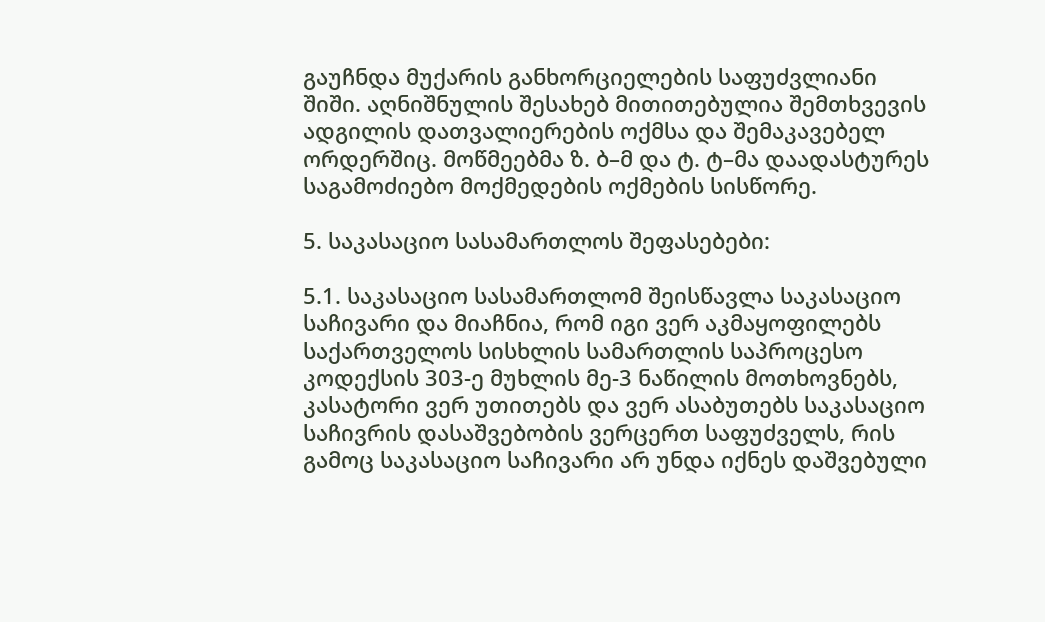გაუჩნდა მუქარის განხორციელების საფუძვლიანი შიში. აღნიშნულის შესახებ მითითებულია შემთხვევის ადგილის დათვალიერების ოქმსა და შემაკავებელ ორდერშიც. მოწმეებმა ზ. ბ–მ და ტ. ტ–მა დაადასტურეს საგამოძიებო მოქმედების ოქმების სისწორე.

5. საკასაციო სასამართლოს შეფასებები:

5.1. საკასაციო სასამართლომ შეისწავლა საკასაციო საჩივარი და მიაჩნია, რომ იგი ვერ აკმაყოფილებს საქართველოს სისხლის სამართლის საპროცესო კოდექსის 303-ე მუხლის მე-3 ნაწილის მოთხოვნებს, კასატორი ვერ უთითებს და ვერ ასაბუთებს საკასაციო საჩივრის დასაშვებობის ვერცერთ საფუძველს, რის გამოც საკასაციო საჩივარი არ უნდა იქნეს დაშვებული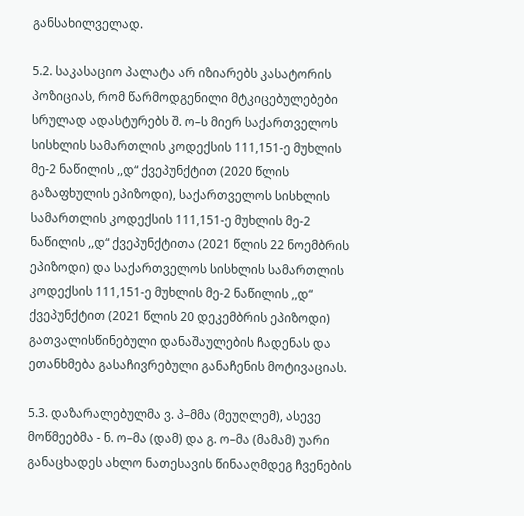განსახილველად.

5.2. საკასაციო პალატა არ იზიარებს კასატორის პოზიციას, რომ წარმოდგენილი მტკიცებულებები სრულად ადასტურებს შ. ო–ს მიერ საქართველოს სისხლის სამართლის კოდექსის 111,151-ე მუხლის მე-2 ნაწილის ,,დ“ ქვეპუნქტით (2020 წლის გაზაფხულის ეპიზოდი), საქართველოს სისხლის სამართლის კოდექსის 111,151-ე მუხლის მე-2 ნაწილის ,,დ“ ქვეპუნქტითა (2021 წლის 22 ნოემბრის ეპიზოდი) და საქართველოს სისხლის სამართლის კოდექსის 111,151-ე მუხლის მე-2 ნაწილის ,,დ“ ქვეპუნქტით (2021 წლის 20 დეკემბრის ეპიზოდი) გათვალისწინებული დანაშაულების ჩადენას და ეთანხმება გასაჩივრებული განაჩენის მოტივაციას.

5.3. დაზარალებულმა ვ. პ–მმა (მეუღლემ), ასევე მოწმეებმა - ნ. ო–მა (დამ) და გ. ო–მა (მამამ) უარი განაცხადეს ახლო ნათესავის წინააღმდეგ ჩვენების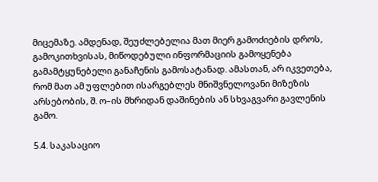მიცემაზე. ამდენად, შეუძლებელია მათ მიერ გამოძიების დროს, გამოკითხვისას, მიწოდებული ინფორმაციის გამოყენება გამამტყუნებელი განაჩენის გამოსატანად. ამასთან, არ იკვეთება, რომ მათ ამ უფლებით ისარგებლეს მნიშვნელოვანი მიზეზის არსებობის, შ. ო–ის მხრიდან დაშინების ან სხვაგვარი გავლენის გამო.

5.4. საკასაციო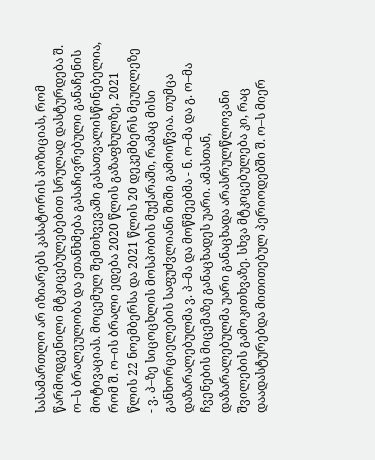სასამართლო არ იზიარებს კასატორის პოზიციას, რომ წარმოდგენილი მტკიცებულებებით სრულად დასტურდება შ. ო–ს ბრალეულობა და ეთანხმება გასაჩივრებული განაჩენის მოტივაციას. მოცემულ შემთხვევაში გასათვალისწინებელია, რომ შ. ო–ის ბრალი ედება 2020 წლის გაზაფხულზე, 2021 წლის 22 ნოემბერსა და 2021 წლის 20 დეკემბერს მეუღლეზე - ვ. პ–ზე სიცოცხლის მოსპობის მუქარაში, რამაც მისი განხორციელების საფუძვლიანი შიში გამოიწვია. თუმცა დაზარალებულმა ვ. პ–მა და მოწმეებმა - ნ. ო–მა და გ. ო–მა ჩვენების მიცემაზე განაცხადეს უარი. ამასთან, დაზარალებულმა უარი განაცხადა არასრულწლოვანი შვილების გამოკითხვაზე. სხვა მტკიცებულება კი, რაც დაადასტურებდა მითითებულ პერიოდებში შ. ო–ს მიერ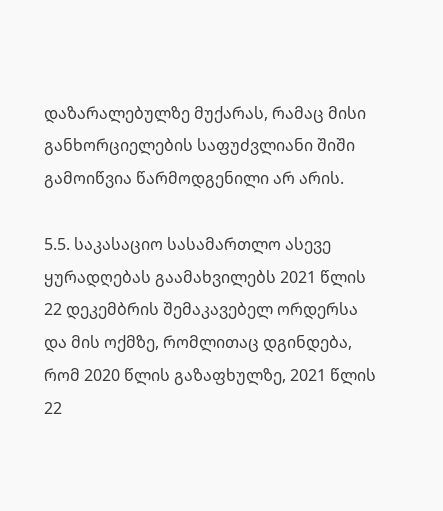დაზარალებულზე მუქარას, რამაც მისი განხორციელების საფუძვლიანი შიში გამოიწვია წარმოდგენილი არ არის.

5.5. საკასაციო სასამართლო ასევე ყურადღებას გაამახვილებს 2021 წლის 22 დეკემბრის შემაკავებელ ორდერსა და მის ოქმზე, რომლითაც დგინდება, რომ 2020 წლის გაზაფხულზე, 2021 წლის 22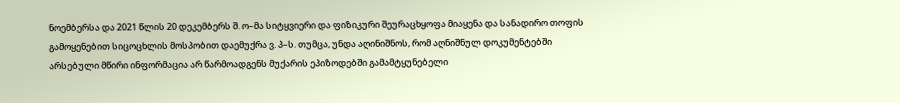ნოემბერსა და 2021 წლის 20 დეკემბერს შ. ო–მა სიტყვიერი და ფიზიკური შეურაცხყოფა მიაყენა და სანადირო თოფის გამოყენებით სიცოცხლის მოსპობით დაემუქრა ვ. პ–ს. თუმცა, უნდა აღინიშნოს, რომ აღნიშნულ დოკუმენტებში არსებული მწირი ინფორმაცია არ წარმოადგენს მუქარის ეპიზოდებში გამამტყუნებელი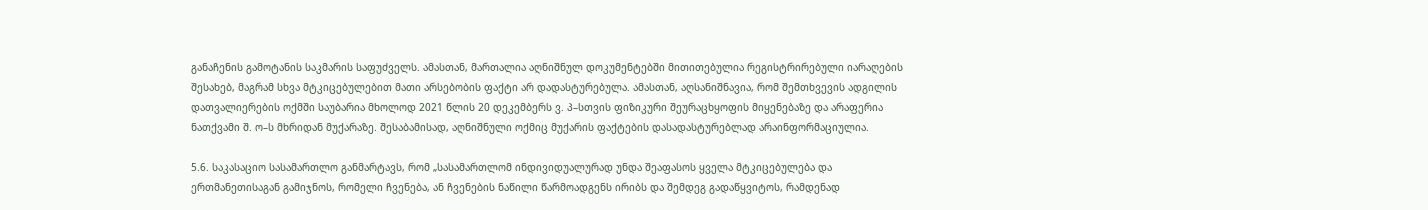განაჩენის გამოტანის საკმარის საფუძველს. ამასთან, მართალია აღნიშნულ დოკუმენტებში მითითებულია რეგისტრირებული იარაღების შესახებ, მაგრამ სხვა მტკიცებულებით მათი არსებობის ფაქტი არ დადასტურებულა. ამასთან, აღსანიშნავია, რომ შემთხვევის ადგილის დათვალიერების ოქმში საუბარია მხოლოდ 2021 წლის 20 დეკემბერს ვ. პ–სთვის ფიზიკური შეურაცხყოფის მიყენებაზე და არაფერია ნათქვამი შ. ო–ს მხრიდან მუქარაზე. შესაბამისად, აღნიშნული ოქმიც მუქარის ფაქტების დასადასტურებლად არაინფორმაციულია.

5.6. საკასაციო სასამართლო განმარტავს, რომ „სასამართლომ ინდივიდუალურად უნდა შეაფასოს ყველა მტკიცებულება და ერთმანეთისაგან გამიჯნოს, რომელი ჩვენება, ან ჩვენების ნაწილი წარმოადგენს ირიბს და შემდეგ გადაწყვიტოს, რამდენად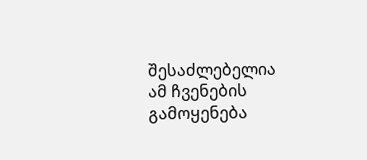შესაძლებელია ამ ჩვენების გამოყენება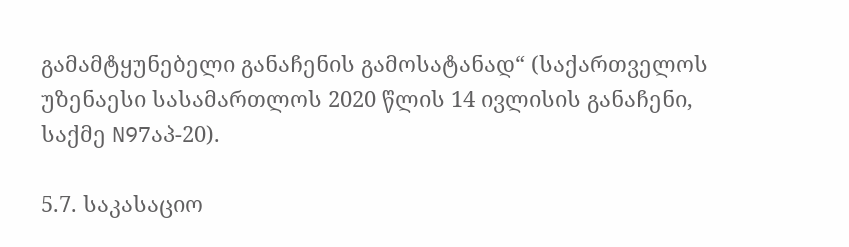გამამტყუნებელი განაჩენის გამოსატანად“ (საქართველოს უზენაესი სასამართლოს 2020 წლის 14 ივლისის განაჩენი, საქმე N97აპ-20).

5.7. საკასაციო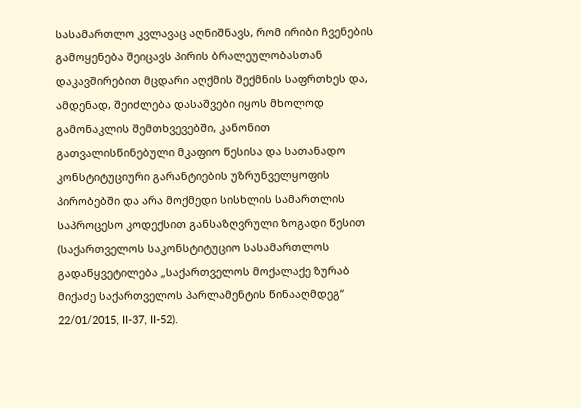სასამართლო კვლავაც აღნიშნავს, რომ ირიბი ჩვენების გამოყენება შეიცავს პირის ბრალეულობასთან დაკავშირებით მცდარი აღქმის შექმნის საფრთხეს და, ამდენად, შეიძლება დასაშვები იყოს მხოლოდ გამონაკლის შემთხვევებში, კანონით გათვალისწინებული მკაფიო წესისა და სათანადო კონსტიტუციური გარანტიების უზრუნველყოფის პირობებში და არა მოქმედი სისხლის სამართლის საპროცესო კოდექსით განსაზღვრული ზოგადი წესით (საქართველოს საკონსტიტუციო სასამართლოს გადაწყვეტილება „საქართველოს მოქალაქე ზურაბ მიქაძე საქართველოს პარლამენტის წინააღმდეგ“ 22/01/2015, II-37, II-52).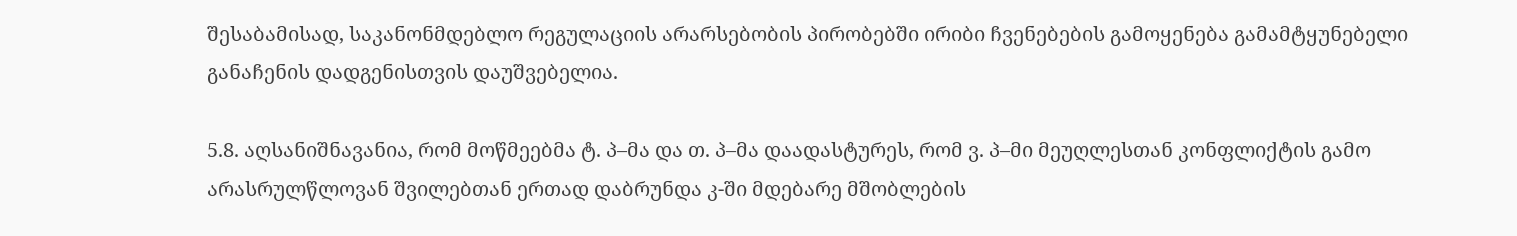შესაბამისად, საკანონმდებლო რეგულაციის არარსებობის პირობებში ირიბი ჩვენებების გამოყენება გამამტყუნებელი განაჩენის დადგენისთვის დაუშვებელია.

5.8. აღსანიშნავანია, რომ მოწმეებმა ტ. პ–მა და თ. პ–მა დაადასტურეს, რომ ვ. პ–მი მეუღლესთან კონფლიქტის გამო არასრულწლოვან შვილებთან ერთად დაბრუნდა კ-ში მდებარე მშობლების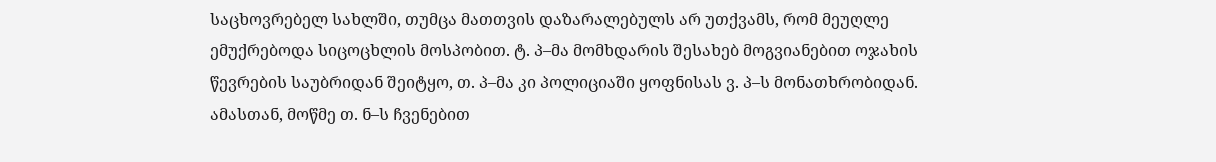საცხოვრებელ სახლში, თუმცა მათთვის დაზარალებულს არ უთქვამს, რომ მეუღლე ემუქრებოდა სიცოცხლის მოსპობით. ტ. პ–მა მომხდარის შესახებ მოგვიანებით ოჯახის წევრების საუბრიდან შეიტყო, თ. პ–მა კი პოლიციაში ყოფნისას ვ. პ–ს მონათხრობიდან. ამასთან, მოწმე თ. ნ–ს ჩვენებით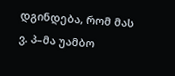დგინდება, რომ მას ვ. პ–მა უამბო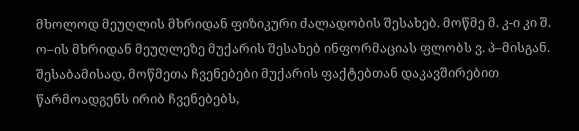მხოლოდ მეუღლის მხრიდან ფიზიკური ძალადობის შესახებ. მოწმე მ. კ-ი კი შ. ო–ის მხრიდან მეუღლეზე მუქარის შესახებ ინფორმაციას ფლობს ვ. პ–მისგან. შესაბამისად, მოწმეთა ჩვენებები მუქარის ფაქტებთან დაკავშირებით წარმოადგენს ირიბ ჩვენებებს,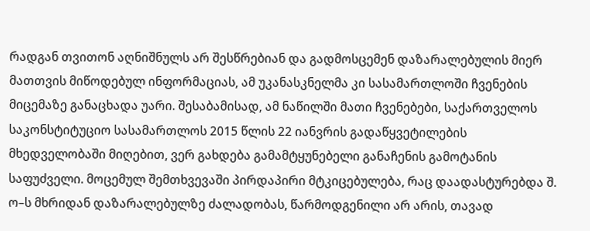რადგან თვითონ აღნიშნულს არ შესწრებიან და გადმოსცემენ დაზარალებულის მიერ მათთვის მიწოდებულ ინფორმაციას, ამ უკანასკნელმა კი სასამართლოში ჩვენების მიცემაზე განაცხადა უარი. შესაბამისად, ამ ნაწილში მათი ჩვენებები, საქართველოს საკონსტიტუციო სასამართლოს 2015 წლის 22 იანვრის გადაწყვეტილების მხედველობაში მიღებით, ვერ გახდება გამამტყუნებელი განაჩენის გამოტანის საფუძველი. მოცემულ შემთხვევაში პირდაპირი მტკიცებულება, რაც დაადასტურებდა შ. ო–ს მხრიდან დაზარალებულზე ძალადობას, წარმოდგენილი არ არის, თავად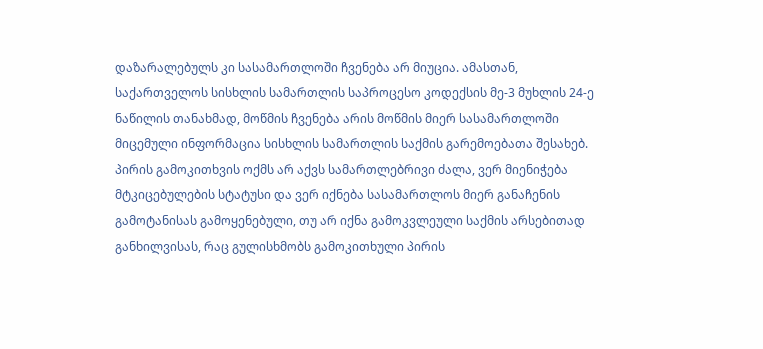დაზარალებულს კი სასამართლოში ჩვენება არ მიუცია. ამასთან, საქართველოს სისხლის სამართლის საპროცესო კოდექსის მე-3 მუხლის 24-ე ნაწილის თანახმად, მოწმის ჩვენება არის მოწმის მიერ სასამართლოში მიცემული ინფორმაცია სისხლის სამართლის საქმის გარემოებათა შესახებ. პირის გამოკითხვის ოქმს არ აქვს სამართლებრივი ძალა, ვერ მიენიჭება მტკიცებულების სტატუსი და ვერ იქნება სასამართლოს მიერ განაჩენის გამოტანისას გამოყენებული, თუ არ იქნა გამოკვლეული საქმის არსებითად განხილვისას, რაც გულისხმობს გამოკითხული პირის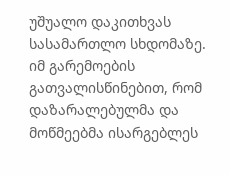უშუალო დაკითხვას სასამართლო სხდომაზე. იმ გარემოების გათვალისწინებით, რომ დაზარალებულმა და მოწმეებმა ისარგებლეს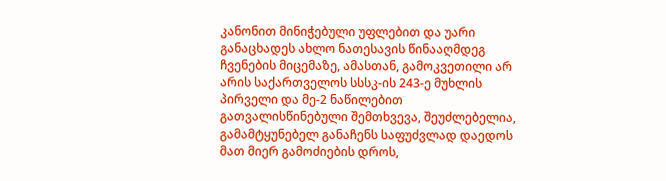კანონით მინიჭებული უფლებით და უარი განაცხადეს ახლო ნათესავის წინააღმდეგ ჩვენების მიცემაზე, ამასთან, გამოკვეთილი არ არის საქართველოს სსსკ-ის 243-ე მუხლის პირველი და მე-2 ნაწილებით გათვალისწინებული შემთხვევა, შეუძლებელია, გამამტყუნებელ განაჩენს საფუძვლად დაედოს მათ მიერ გამოძიების დროს,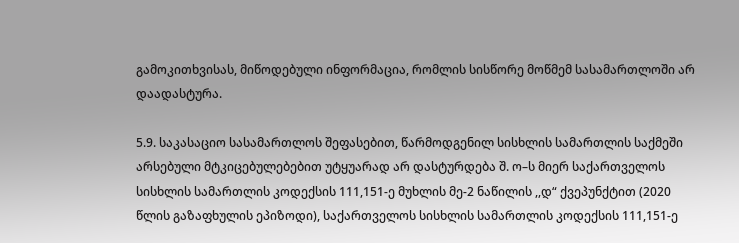გამოკითხვისას, მიწოდებული ინფორმაცია, რომლის სისწორე მოწმემ სასამართლოში არ დაადასტურა.

5.9. საკასაციო სასამართლოს შეფასებით, წარმოდგენილ სისხლის სამართლის საქმეში არსებული მტკიცებულებებით უტყუარად არ დასტურდება შ. ო–ს მიერ საქართველოს სისხლის სამართლის კოდექსის 111,151-ე მუხლის მე-2 ნაწილის ,,დ“ ქვეპუნქტით (2020 წლის გაზაფხულის ეპიზოდი), საქართველოს სისხლის სამართლის კოდექსის 111,151-ე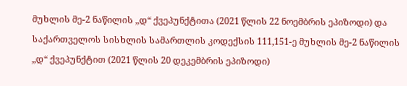მუხლის მე-2 ნაწილის ,,დ“ ქვეპუნქტითა (2021 წლის 22 ნოემბრის ეპიზოდი) და საქართველოს სისხლის სამართლის კოდექსის 111,151-ე მუხლის მე-2 ნაწილის ,,დ“ ქვეპუნქტით (2021 წლის 20 დეკემბრის ეპიზოდი)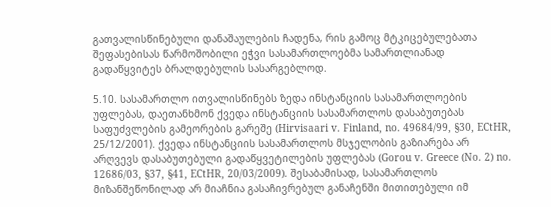გათვალისწინებული დანაშაულების ჩადენა, რის გამოც მტკიცებულებათა შეფასებისას წარმოშობილი ეჭვი სასამართლოებმა სამართლიანად გადაწყვიტეს ბრალდებულის სასარგებლოდ.

5.10. სასამართლო ითვალისწინებს ზედა ინსტანციის სასამართლოების უფლებას, დაეთანხმონ ქვედა ინსტანციის სასამართლოს დასაბუთებას საფუძვლების გამეორების გარეშე (Hirvisaari v. Finland, no. 49684/99, §30, ECtHR, 25/12/2001). ქვედა ინსტანციის სასამართლოს მსჯელობის გაზიარება არ არღვევს დასაბუთებული გადაწყვეტილების უფლებას (Gorou v. Greece (No. 2) no. 12686/03, §37, §41, ECtHR, 20/03/2009). შესაბამისად, სასამართლოს მიზანშეწონილად არ მიაჩნია გასაჩივრებულ განაჩენში მითითებული იმ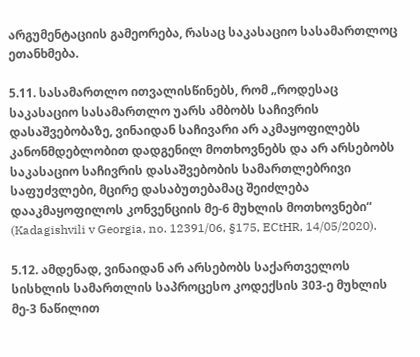არგუმენტაციის გამეორება, რასაც საკასაციო სასამართლოც ეთანხმება.

5.11. სასამართლო ითვალისწინებს, რომ „როდესაც საკასაციო სასამართლო უარს ამბობს საჩივრის დასაშვებობაზე, ვინაიდან საჩივარი არ აკმაყოფილებს კანონმდებლობით დადგენილ მოთხოვნებს და არ არსებობს საკასაციო საჩივრის დასაშვებობის სამართლებრივი საფუძვლები, მცირე დასაბუთებამაც შეიძლება დააკმაყოფილოს კონვენციის მე-6 მუხლის მოთხოვნები“ (Kadagishvili v Georgia, no. 12391/06, §175, ECtHR, 14/05/2020).

5.12. ამდენად, ვინაიდან არ არსებობს საქართველოს სისხლის სამართლის საპროცესო კოდექსის 303-ე მუხლის მე-3 ნაწილით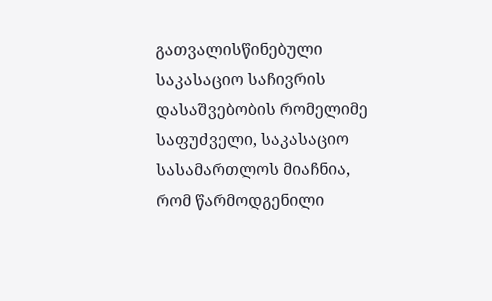გათვალისწინებული საკასაციო საჩივრის დასაშვებობის რომელიმე საფუძველი, საკასაციო სასამართლოს მიაჩნია, რომ წარმოდგენილი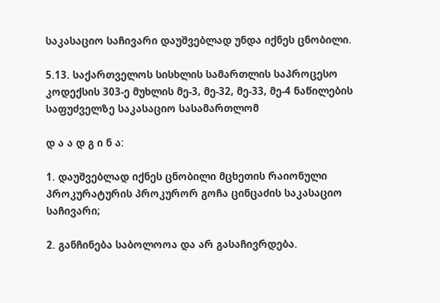საკასაციო საჩივარი დაუშვებლად უნდა იქნეს ცნობილი.

5.13. საქართველოს სისხლის სამართლის საპროცესო კოდექსის 303-ე მუხლის მე-3, მე-32, მე-33, მე-4 ნაწილების საფუძველზე საკასაციო სასამართლომ

დ ა ა დ გ ი ნ ა:

1. დაუშვებლად იქნეს ცნობილი მცხეთის რაიონული პროკურატურის პროკურორ გოჩა ცინცაძის საკასაციო საჩივარი;

2. განჩინება საბოლოოა და არ გასაჩივრდება.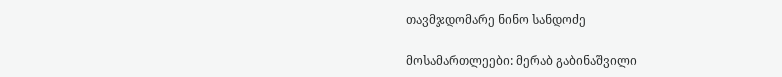თავმჯდომარე ნინო სანდოძე

მოსამართლეები: მერაბ გაბინაშვილი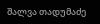შალვა თადუმაძე